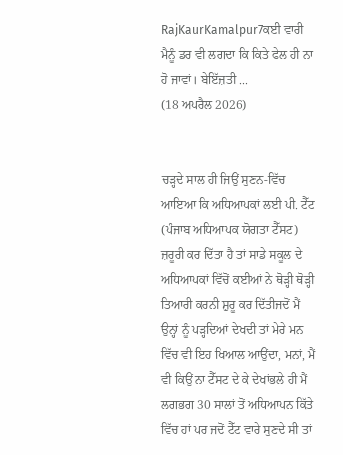RajKaurKamalpur7ਕਈ ਵਾਰੀ ਮੈਨੂੰ ਡਰ ਵੀ ਲਗਦਾ ਕਿ ਕਿਤੇ ਫੇਲ ਹੀ ਨਾ ਹੋ ਜਾਵਾਂ। ਬੇਇੱਜ਼ਤੀ ...
(18 ਅਪਰੈਲ 2026)


ਚੜ੍ਹਦੇ ਸਾਲ ਹੀ ਜਿਉਂ ਸੁਣਨ-ਵਿੱਚ ਆਇਆ ਕਿ ਅਧਿਆਪਕਾਂ ਲਈ ਪੀ. ਟੈੱਟ (ਪੰਜਾਬ ਅਧਿਆਪਕ ਯੋਗਤਾ ਟੈੱਸਟ) ਜ਼ਰੂਰੀ ਕਰ ਦਿੱਤਾ ਹੈ ਤਾਂ ਸਾਡੇ ਸਕੂਲ ਦੇ ਅਧਿਆਪਕਾਂ ਵਿੱਚੋਂ ਕਈਆਂ ਨੇ ਥੋੜ੍ਹੀ ਥੋੜ੍ਹੀ ਤਿਆਰੀ ਕਰਨੀ ਸ਼ੁਰੂ ਕਰ ਦਿੱਤੀਜਦੋਂ ਮੈਂ ਉਨ੍ਹਾਂ ਨੂੰ ਪੜ੍ਹਦਿਆਂ ਦੇਖਦੀ ਤਾਂ ਮੇਰੇ ਮਨ ਵਿੱਚ ਵੀ ਇਹ ਖਿਆਲ ਆਉਂਦਾ, ਮਨਾਂ, ਮੈਂ ਵੀ ਕਿਉਂ ਨਾ ਟੈੱਸਟ ਦੇ ਕੇ ਦੇਖਾਂਭਲੇ ਹੀ ਮੈਂ ਲਗਭਗ 30 ਸਾਲਾਂ ਤੋਂ ਅਧਿਆਪਨ ਕਿੱਤੇ ਵਿੱਚ ਹਾਂ ਪਰ ਜਦੋਂ ਟੈੱਟ ਵਾਰੇ ਸੁਣਦੇ ਸੀ ਤਾਂ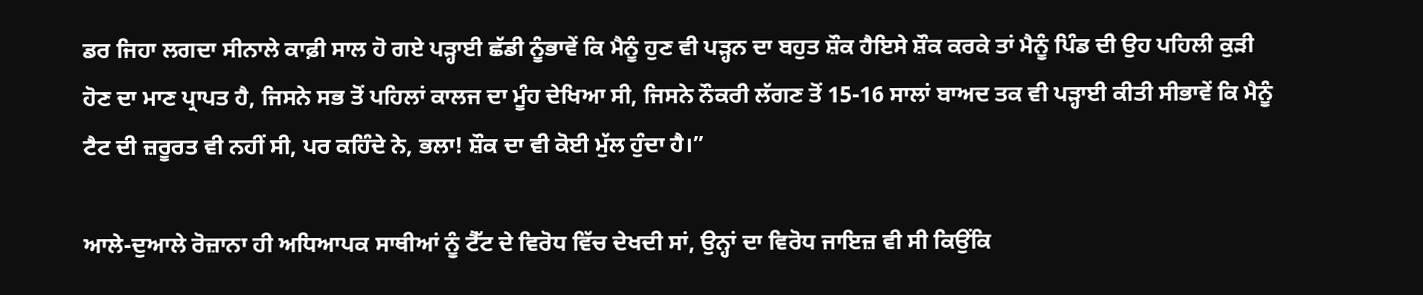ਡਰ ਜਿਹਾ ਲਗਦਾ ਸੀਨਾਲੇ ਕਾਫ਼ੀ ਸਾਲ ਹੋ ਗਏ ਪੜ੍ਹਾਈ ਛੱਡੀ ਨੂੰਭਾਵੇਂ ਕਿ ਮੈਨੂੰ ਹੁਣ ਵੀ ਪੜ੍ਹਨ ਦਾ ਬਹੁਤ ਸ਼ੌਕ ਹੈਇਸੇ ਸ਼ੌਕ ਕਰਕੇ ਤਾਂ ਮੈਨੂੰ ਪਿੰਡ ਦੀ ਉਹ ਪਹਿਲੀ ਕੁੜੀ ਹੋਣ ਦਾ ਮਾਣ ਪ੍ਰਾਪਤ ਹੈ, ਜਿਸਨੇ ਸਭ ਤੋਂ ਪਹਿਲਾਂ ਕਾਲਜ ਦਾ ਮੂੰਹ ਦੇਖਿਆ ਸੀ, ਜਿਸਨੇ ਨੌਕਰੀ ਲੱਗਣ ਤੋਂ 15-16 ਸਾਲਾਂ ਬਾਅਦ ਤਕ ਵੀ ਪੜ੍ਹਾਈ ਕੀਤੀ ਸੀਭਾਵੇਂ ਕਿ ਮੈਨੂੰ ਟੈਟ ਦੀ ਜ਼ਰੂਰਤ ਵੀ ਨਹੀਂ ਸੀ, ਪਰ ਕਹਿੰਦੇ ਨੇ, ਭਲਾ! ਸ਼ੌਕ ਦਾ ਵੀ ਕੋਈ ਮੁੱਲ ਹੁੰਦਾ ਹੈ।”

ਆਲੇ-ਦੁਆਲੇ ਰੋਜ਼ਾਨਾ ਹੀ ਅਧਿਆਪਕ ਸਾਥੀਆਂ ਨੂੰ ਟੈੱਟ ਦੇ ਵਿਰੋਧ ਵਿੱਚ ਦੇਖਦੀ ਸਾਂ, ਉਨ੍ਹਾਂ ਦਾ ਵਿਰੋਧ ਜਾਇਜ਼ ਵੀ ਸੀ ਕਿਉਂਕਿ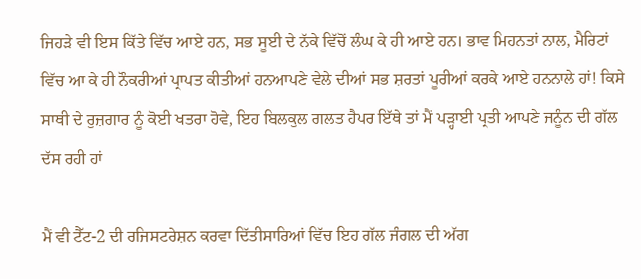ਜਿਹੜੇ ਵੀ ਇਸ ਕਿੱਤੇ ਵਿੱਚ ਆਏ ਹਨ, ਸਭ ਸੂਈ ਦੇ ਨੱਕੇ ਵਿੱਚੋਂ ਲੰਘ ਕੇ ਹੀ ਆਏ ਹਨ। ਭਾਵ ਮਿਹਨਤਾਂ ਨਾਲ, ਮੈਰਿਟਾਂ ਵਿੱਚ ਆ ਕੇ ਹੀ ਨੌਕਰੀਆਂ ਪ੍ਰਾਪਤ ਕੀਤੀਆਂ ਹਨਆਪਣੇ ਵੇਲੇ ਦੀਆਂ ਸਭ ਸ਼ਰਤਾਂ ਪੂਰੀਆਂ ਕਰਕੇ ਆਏ ਹਨਨਾਲੇ ਹਾਂ! ਕਿਸੇ ਸਾਥੀ ਦੇ ਰੁਜ਼ਗਾਰ ਨੂੰ ਕੋਈ ਖਤਰਾ ਹੋਵੇ, ਇਹ ਬਿਲਕੁਲ ਗਲਤ ਹੈਪਰ ਇੱਥੇ ਤਾਂ ਮੈਂ ਪੜ੍ਹਾਈ ਪ੍ਰਤੀ ਆਪਣੇ ਜਨੂੰਨ ਦੀ ਗੱਲ ਦੱਸ ਰਹੀ ਹਾਂ

ਮੈਂ ਵੀ ਟੈੱਟ-2 ਦੀ ਰਜਿਸਟਰੇਸ਼ਨ ਕਰਵਾ ਦਿੱਤੀਸਾਰਿਆਂ ਵਿੱਚ ਇਹ ਗੱਲ ਜੰਗਲ ਦੀ ਅੱਗ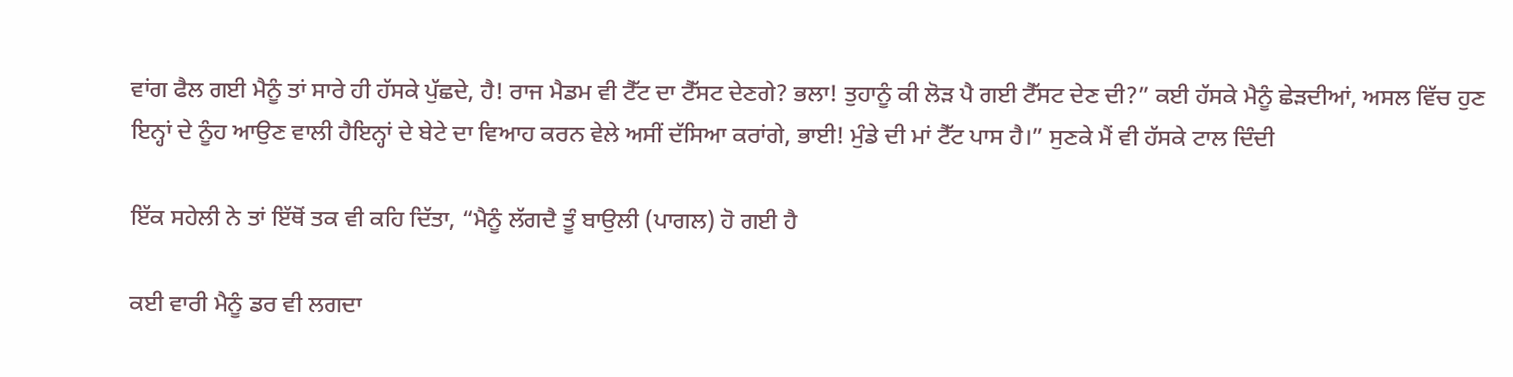ਵਾਂਗ ਫੈਲ ਗਈ ਮੈਨੂੰ ਤਾਂ ਸਾਰੇ ਹੀ ਹੱਸਕੇ ਪੁੱਛਦੇ, ਹੈ! ਰਾਜ ਮੈਡਮ ਵੀ ਟੈੱਟ ਦਾ ਟੈੱਸਟ ਦੇਣਗੇ? ਭਲਾ! ਤੁਹਾਨੂੰ ਕੀ ਲੋੜ ਪੈ ਗਈ ਟੈੱਸਟ ਦੇਣ ਦੀ?” ਕਈ ਹੱਸਕੇ ਮੈਨੂੰ ਛੇੜਦੀਆਂ, ਅਸਲ ਵਿੱਚ ਹੁਣ ਇਨ੍ਹਾਂ ਦੇ ਨੂੰਹ ਆਉਣ ਵਾਲੀ ਹੈਇਨ੍ਹਾਂ ਦੇ ਬੇਟੇ ਦਾ ਵਿਆਹ ਕਰਨ ਵੇਲੇ ਅਸੀਂ ਦੱਸਿਆ ਕਰਾਂਗੇ, ਭਾਈ! ਮੁੰਡੇ ਦੀ ਮਾਂ ਟੈੱਟ ਪਾਸ ਹੈ।” ਸੁਣਕੇ ਮੈਂ ਵੀ ਹੱਸਕੇ ਟਾਲ ਦਿੰਦੀ

ਇੱਕ ਸਹੇਲੀ ਨੇ ਤਾਂ ਇੱਥੋਂ ਤਕ ਵੀ ਕਹਿ ਦਿੱਤਾ, “ਮੈਨੂੰ ਲੱਗਦੈ ਤੂੰ ਬਾਉਲੀ (ਪਾਗਲ) ਹੋ ਗਈ ਹੈ

ਕਈ ਵਾਰੀ ਮੈਨੂੰ ਡਰ ਵੀ ਲਗਦਾ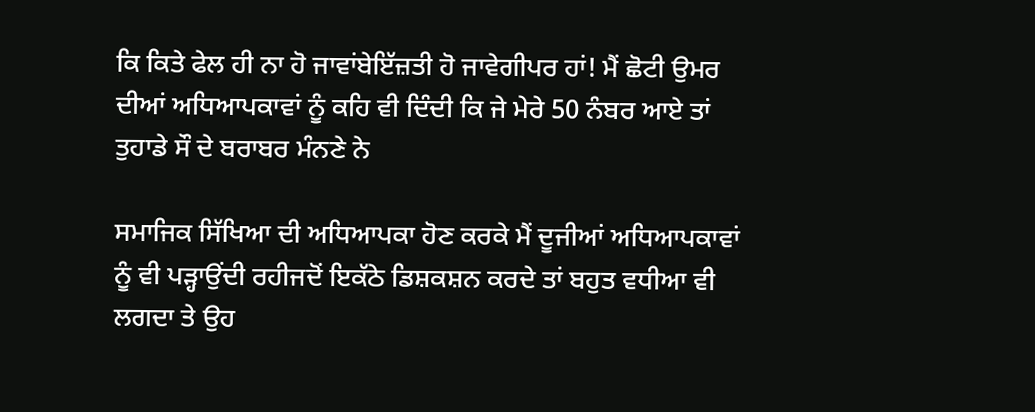ਕਿ ਕਿਤੇ ਫੇਲ ਹੀ ਨਾ ਹੋ ਜਾਵਾਂਬੇਇੱਜ਼ਤੀ ਹੋ ਜਾਵੇਗੀਪਰ ਹਾਂ! ਮੈਂ ਛੋਟੀ ਉਮਰ ਦੀਆਂ ਅਧਿਆਪਕਾਵਾਂ ਨੂੰ ਕਹਿ ਵੀ ਦਿੰਦੀ ਕਿ ਜੇ ਮੇਰੇ 50 ਨੰਬਰ ਆਏ ਤਾਂ ਤੁਹਾਡੇ ਸੌ ਦੇ ਬਰਾਬਰ ਮੰਨਣੇ ਨੇ

ਸਮਾਜਿਕ ਸਿੱਖਿਆ ਦੀ ਅਧਿਆਪਕਾ ਹੋਣ ਕਰਕੇ ਮੈਂ ਦੂਜੀਆਂ ਅਧਿਆਪਕਾਵਾਂ ਨੂੰ ਵੀ ਪੜ੍ਹਾਉਂਦੀ ਰਹੀਜਦੋਂ ਇਕੱਠੇ ਡਿਸ਼ਕਸ਼ਨ ਕਰਦੇ ਤਾਂ ਬਹੁਤ ਵਧੀਆ ਵੀ ਲਗਦਾ ਤੇ ਉਹ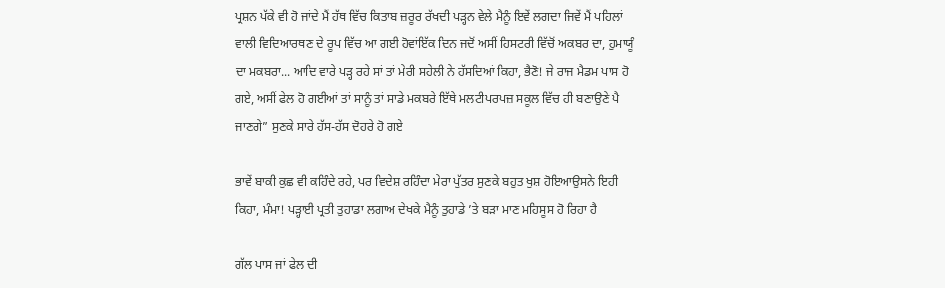ਪ੍ਰਸ਼ਨ ਪੱਕੇ ਵੀ ਹੋ ਜਾਂਦੇ ਮੈਂ ਹੱਥ ਵਿੱਚ ਕਿਤਾਬ ਜ਼ਰੂਰ ਰੱਖਦੀ ਪੜ੍ਹਨ ਵੇਲੇ ਮੈਨੂੰ ਇਵੇਂ ਲਗਦਾ ਜਿਵੇਂ ਮੈਂ ਪਹਿਲਾਂ ਵਾਲੀ ਵਿਦਿਆਰਥਣ ਦੇ ਰੂਪ ਵਿੱਚ ਆ ਗਈ ਹੋਵਾਂਇੱਕ ਦਿਨ ਜਦੋਂ ਅਸੀਂ ਹਿਸਟਰੀ ਵਿੱਚੋਂ ਅਕਬਰ ਦਾ, ਹੁਮਾਯੂੰ ਦਾ ਮਕਬਰਾ... ਆਦਿ ਵਾਰੇ ਪੜ੍ਹ ਰਹੇ ਸਾਂ ਤਾਂ ਮੇਰੀ ਸਹੇਲੀ ਨੇ ਹੱਸਦਿਆਂ ਕਿਹਾ, ਭੈਣੋ! ਜੇ ਰਾਜ ਮੈਡਮ ਪਾਸ ਹੋ ਗਏ, ਅਸੀਂ ਫੇਲ ਹੋ ਗਈਆਂ ਤਾਂ ਸਾਨੂੰ ਤਾਂ ਸਾਡੇ ਮਕਬਰੇ ਇੱਥੇ ਮਲਟੀਪਰਪਜ਼ ਸਕੂਲ ਵਿੱਚ ਹੀ ਬਣਾਉਣੇ ਪੈ ਜਾਣਗੇ” ਸੁਣਕੇ ਸਾਰੇ ਹੱਸ-ਹੱਸ ਦੋਹਰੇ ਹੋ ਗਏ

ਭਾਵੇਂ ਬਾਕੀ ਕੁਛ ਵੀ ਕਹਿੰਦੇ ਰਹੇ, ਪਰ ਵਿਦੇਸ਼ ਰਹਿੰਦਾ ਮੇਰਾ ਪੁੱਤਰ ਸੁਣਕੇ ਬਹੁਤ ਖੁਸ਼ ਹੋਇਆਉਸਨੇ ਇਹੀ ਕਿਹਾ, ਮੰਮਾ! ਪੜ੍ਹਾਈ ਪ੍ਰਤੀ ਤੁਹਾਡਾ ਲਗਾਅ ਦੇਖਕੇ ਮੈਨੂੰ ਤੁਹਾਡੇ ’ਤੇ ਬੜਾ ਮਾਣ ਮਹਿਸੂਸ ਹੋ ਰਿਹਾ ਹੈ

ਗੱਲ ਪਾਸ ਜਾਂ ਫੇਲ ਦੀ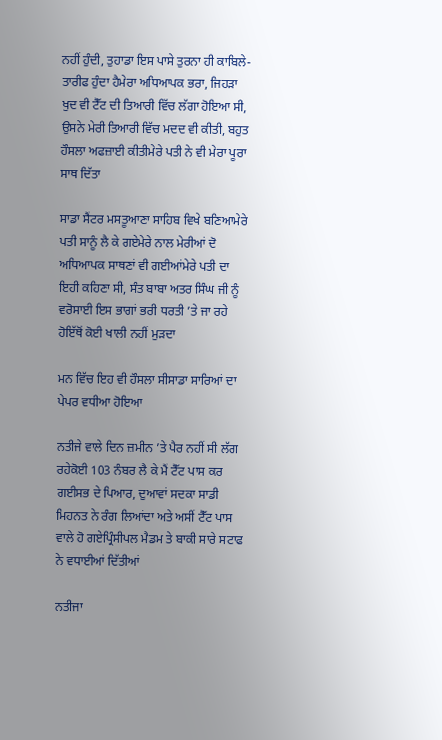ਨਹੀਂ ਹੁੰਦੀ, ਤੁਹਾਡਾ ਇਸ ਪਾਸੇ ਤੁਰਨਾ ਹੀ ਕਾਬਿਲੇ-ਤਾਰੀਫ ਹੁੰਦਾ ਹੈਮੇਰਾ ਅਧਿਆਪਕ ਭਰਾ, ਜਿਹੜਾ ਖੁਦ ਵੀ ਟੈੱਟ ਦੀ ਤਿਆਰੀ ਵਿੱਚ ਲੱਗਾ ਹੋਇਆ ਸੀ, ਉਸਨੇ ਮੇਰੀ ਤਿਆਰੀ ਵਿੱਚ ਮਦਦ ਵੀ ਕੀਤੀ, ਬਹੁਤ ਹੌਸਲਾ ਅਫਜ਼ਾਈ ਕੀਤੀਮੇਰੇ ਪਤੀ ਨੇ ਵੀ ਮੇਰਾ ਪੂਰਾ ਸਾਥ ਦਿੱਤਾ

ਸਾਡਾ ਸੈਂਟਰ ਮਸਤੂਆਣਾ ਸਾਹਿਬ ਵਿਖੇ ਬਣਿਆਮੇਰੇ ਪਤੀ ਸਾਨੂੰ ਲੈ ਕੇ ਗਏਮੇਰੇ ਨਾਲ ਮੇਰੀਆਂ ਦੋ ਅਧਿਆਪਕ ਸਾਥਣਾਂ ਵੀ ਗਈਆਂਮੇਰੇ ਪਤੀ ਦਾ ਇਹੀ ਕਹਿਣਾ ਸੀ, ਸੰਤ ਬਾਬਾ ਅਤਰ ਸਿੰਘ ਜੀ ਨੂੰ ਵਰੋਸਾਈ ਇਸ ਭਾਗਾਂ ਭਰੀ ਧਰਤੀ ’ਤੇ ਜਾ ਰਹੇ ਹੋਇੱਥੋਂ ਕੋਈ ਖਾਲੀ ਨਹੀਂ ਮੁੜਦਾ

ਮਨ ਵਿੱਚ ਇਹ ਵੀ ਹੌਸਲਾ ਸੀਸਾਡਾ ਸਾਰਿਆਂ ਦਾ ਪੇਪਰ ਵਧੀਆ ਹੋਇਆ

ਨਤੀਜੇ ਵਾਲੇ ਦਿਨ ਜ਼ਮੀਨ ’ਤੇ ਪੈਰ ਨਹੀਂ ਸੀ ਲੱਗ ਰਹੇਕੋਈ 103 ਨੰਬਰ ਲੈ ਕੇ ਮੈਂ ਟੈੱਟ ਪਾਸ ਕਰ ਗਈਸਭ ਦੇ ਪਿਆਰ, ਦੁਆਵਾਂ ਸਦਕਾ ਸਾਡੀ ਮਿਹਨਤ ਨੇ ਰੰਗ ਲਿਆਂਦਾ ਅਤੇ ਅਸੀਂ ਟੈੱਟ ਪਾਸ ਵਾਲੇ ਹੋ ਗਏਪ੍ਰਿੰਸੀਪਲ ਮੈਡਮ ਤੇ ਬਾਕੀ ਸਾਰੇ ਸਟਾਫ ਨੇ ਵਧਾਈਆਂ ਦਿੱਤੀਆਂ

ਨਤੀਜਾ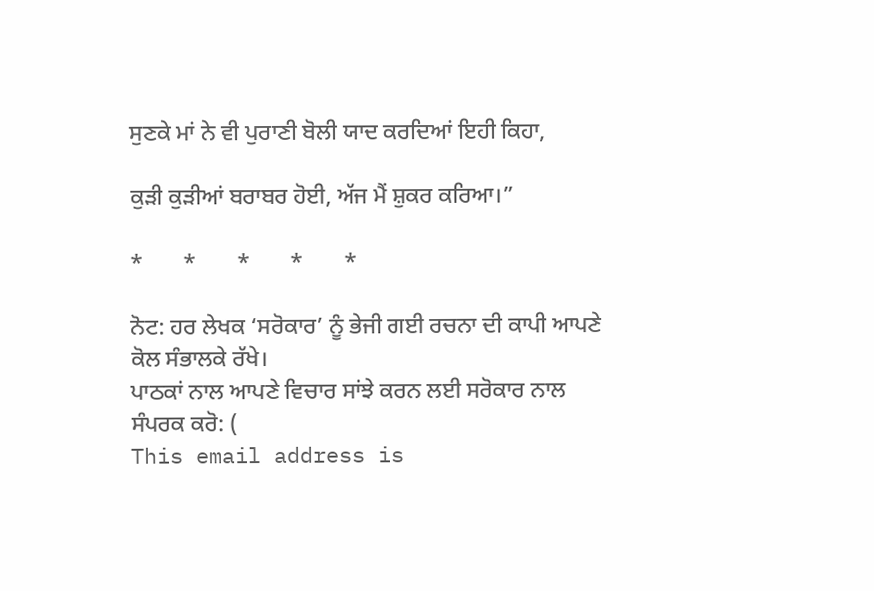ਸੁਣਕੇ ਮਾਂ ਨੇ ਵੀ ਪੁਰਾਣੀ ਬੋਲੀ ਯਾਦ ਕਰਦਿਆਂ ਇਹੀ ਕਿਹਾ,

ਕੁੜੀ ਕੁੜੀਆਂ ਬਰਾਬਰ ਹੋਈ, ਅੱਜ ਮੈਂ ਸ਼ੁਕਰ ਕਰਿਆ।”

*       *       *       *       *

ਨੋਟ: ਹਰ ਲੇਖਕ ‘ਸਰੋਕਾਰ’ ਨੂੰ ਭੇਜੀ ਗਈ ਰਚਨਾ ਦੀ ਕਾਪੀ ਆਪਣੇ ਕੋਲ ਸੰਭਾਲਕੇ ਰੱਖੇ।
ਪਾਠਕਾਂ ਨਾਲ ਆਪਣੇ ਵਿਚਾਰ ਸਾਂਝੇ ਕਰਨ ਲਈ ਸਰੋਕਾਰ ਨਾਲ ਸੰਪਰਕ ਕਰੋ: (
This email address is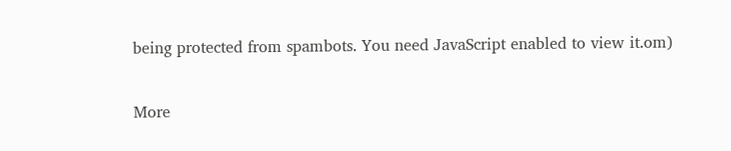being protected from spambots. You need JavaScript enabled to view it.om)

More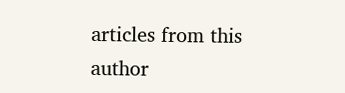articles from this author